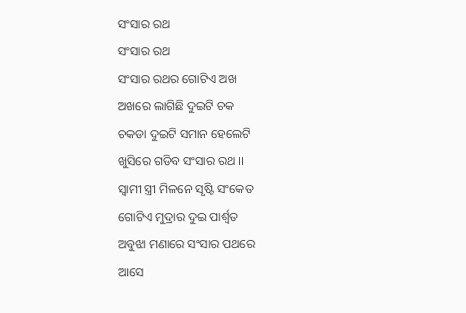ସଂସାର ରଥ
ସଂସାର ରଥ
ସଂସାର ରଥର ଗୋଟିଏ ଅଖ
ଅଖରେ ଲାଗିଛି ଦୁଇଟି ଚକ
ଚକଡା ଦୁଇଟି ସମାନ ହେଲେଟି
ଖୁସିରେ ଗଡିବ ସଂସାର ରଥ ।।
ସ୍ବାମୀ ସ୍ତ୍ରୀ ମିଳନେ ସୃଷ୍ଟି ସଂକେତ
ଗୋଟିଏ ମୁଦ୍ରାର ଦୁଇ ପାର୍ଶ୍ଵତ
ଅବୁଝା ମଣାରେ ସଂସାର ପଥରେ
ଆସେ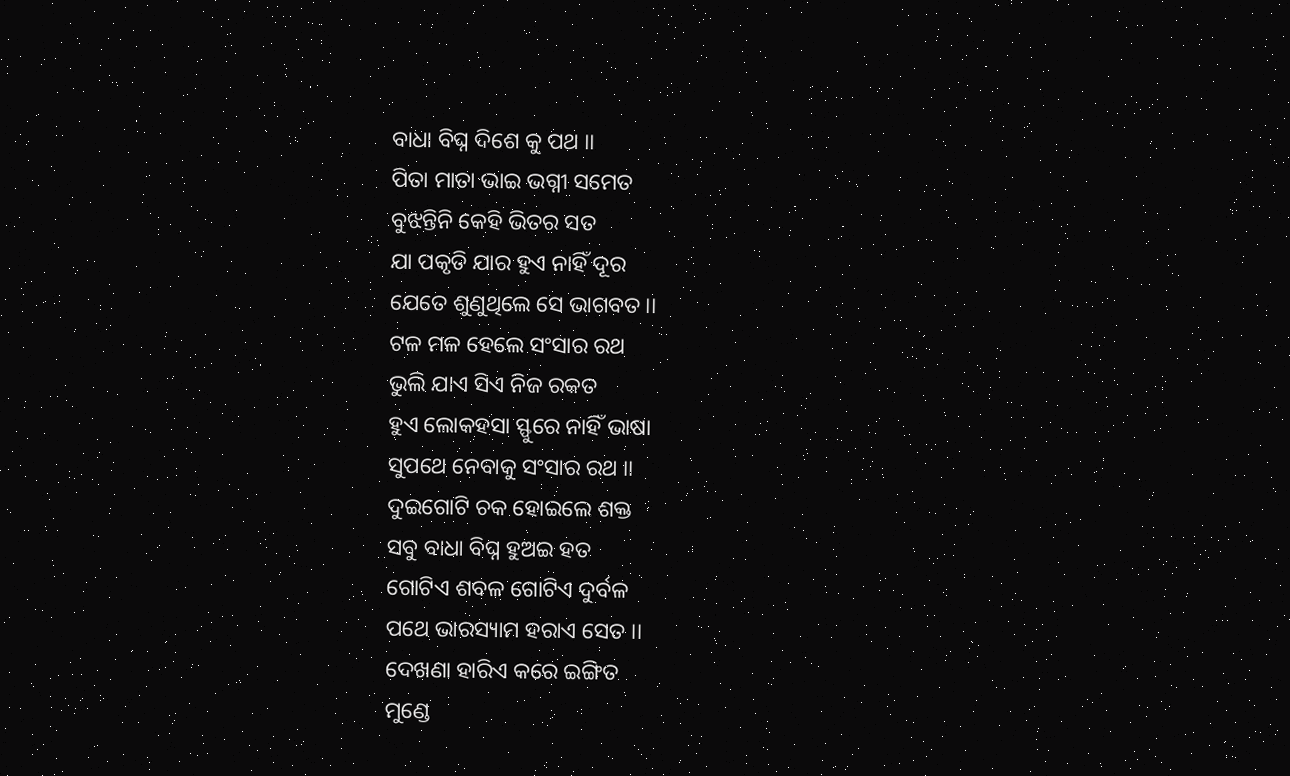ବାଧା ବିଘ୍ନ ଦିଶେ କୁ ପଥ ।।
ପିତା ମାତା ଭାଇ ଭଗ୍ନୀ ସମେତ
ବୁଝନ୍ତିନି କେହି ଭିତର ସତ
ଯା ପକୃତି ଯାର ହୁଏ ନାହିଁ ଦୂର
ଯେତେ ଶୁଣୁଥିଲେ ସେ ଭାଗବତ।।
ଟଳ ମଳ ହେଲେ ସଂସାର ରଥ
ଭୁଲି ଯାଏ ସିଏ ନିଜ ରକତ
ହୁଏ ଲୋକହସା ସ୍ଫୁରେ ନାହିଁ ଭାଷା
ସୁପଥେ ନେବାକୁ ସଂସାର ରଥ ।।
ଦୁଇଗୋଟି ଚକ ହୋଇଲେ ଶକ୍ତ
ସବୁ ବାଧା ବିଘ୍ନ ହୁଅଇ ହତ
ଗୋଟିଏ ଶବଳ ଗୋଟିଏ ଦୁର୍ବଳ
ପଥେ ଭାରସ୍ୟାମ ହରାଏ ସେତ ।।
ଦେଖଣା ହାରିଏ କରେ ଇଙ୍ଗିତ
ମୁଣ୍ଡେ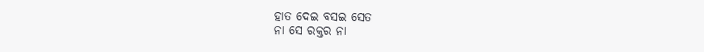ହାତ ଦେଇ ବସଇ ସେତ
ନା ସେ ରକ୍ତର ନା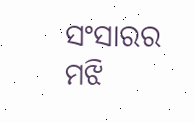ସଂସାରର
ମଝି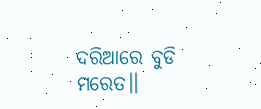ଦରିଆରେ ବୁଡି ମରେତ।।